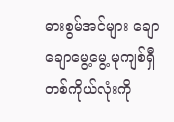ဓားစွမ်အင်များ ချောချောမွေ့မွေ့ မုကျစ်ရှီ တစ်ကိုယ်လုံးကို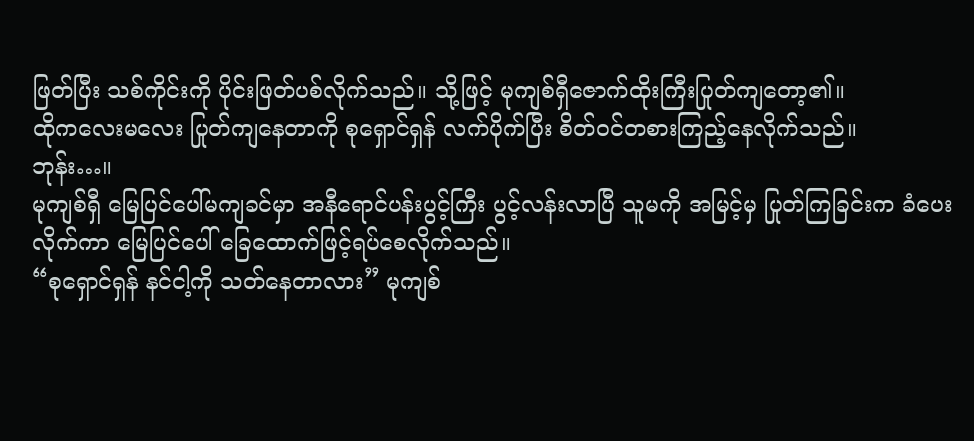ဖြတ်ပြီး သစ်ကိုင်းကို ပိုင်းဖြတ်ပစ်လိုက်သည်။ သို့ဖြင့် မုကျစ်ရှီဇောက်ထိုးကြီးပြုတ်ကျတော့၏။
ထိုကလေးမလေး ပြုတ်ကျနေတာကို စုရှောင်ရှန် လက်ပိုက်ပြီး စိတ်၀င်တစားကြည့်နေလိုက်သည်။
ဘုန်း…။
မုကျစ်ရှီ မြေပြင်ပေါ်မကျခင်မှာ အနီရောင်ပန်းပွင့်ကြီး ပွင့်လန်းလာပြီ သူမကို အမြင့်မှ ပြုတ်ကြခြင်းက ခံပေးလိုက်ကာ မြေပြင်ပေါ် ခြေထောက်ဖြင့်ရပ်စေလိုက်သည်။
“စုရှောင်ရှန် နင်ငါ့ကို သတ်နေတာလား” မုကျစ်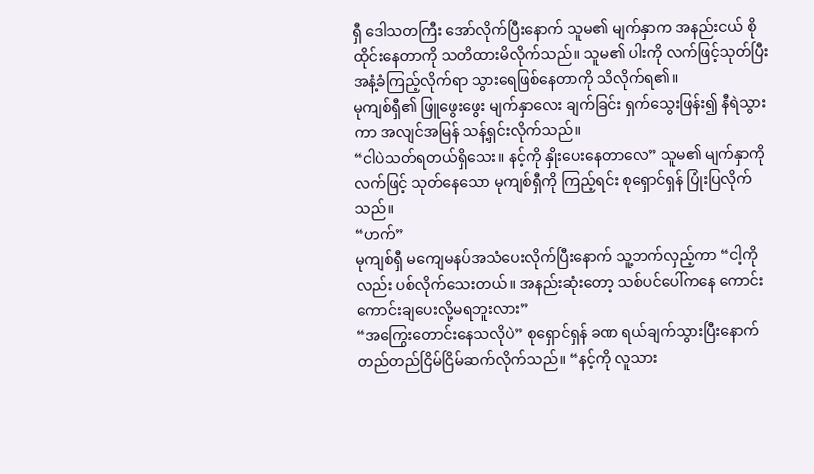ရှီ ဒေါသတကြီး အော်လိုက်ပြီးနောက် သူမ၏ မျက်နှာက အနည်းငယ် စိုထိုင်းနေတာကို သတိထားမိလိုက်သည်။ သူမ၏ ပါးကို လက်ဖြင့်သုတ်ပြီး အနံ့ခံကြည့်လိုက်ရာ သွားရေဖြစ်နေတာကို သိလိုက်ရ၏။
မုကျစ်ရှီ၏ ဖြူဖွေးဖွေး မျက်နှာလေး ချက်ခြင်း ရှက်သွေးဖြန်း၍ နီရဲသွားကာ အလျင်အမြန် သန့်ရှင်းလိုက်သည်။
“ငါပဲသတ်ရတယ်ရှိသေး။ နင့်ကို နှိုးပေးနေတာလေ” သူမ၏ မျက်နှာကို လက်ဖြင့် သုတ်နေသော မုကျစ်ရှီကို ကြည့်ရင်း စုရှောင်ရှန် ပြုံးပြလိုက်သည်။
“ဟက်”
မုကျစ်ရှီ မကျေမနပ်အသံပေးလိုက်ပြီးနောက် သူ့ဘက်လှည့်ကာ “ငါ့ကိုလည်း ပစ်လိုက်သေးတယ်။ အနည်းဆုံးတော့ သစ်ပင်ပေါ်ကနေ ကောင်းကောင်းချပေးလို့မရဘူးလား”
“အကြွေးတောင်းနေသလိုပဲ” စုရှောင်ရှန် ခဏ ရယ်ချက်သွားပြီးနောက် တည်တည်ငြိမ်ငြိမ်ဆက်လိုက်သည်။ “နင့်ကို လူသား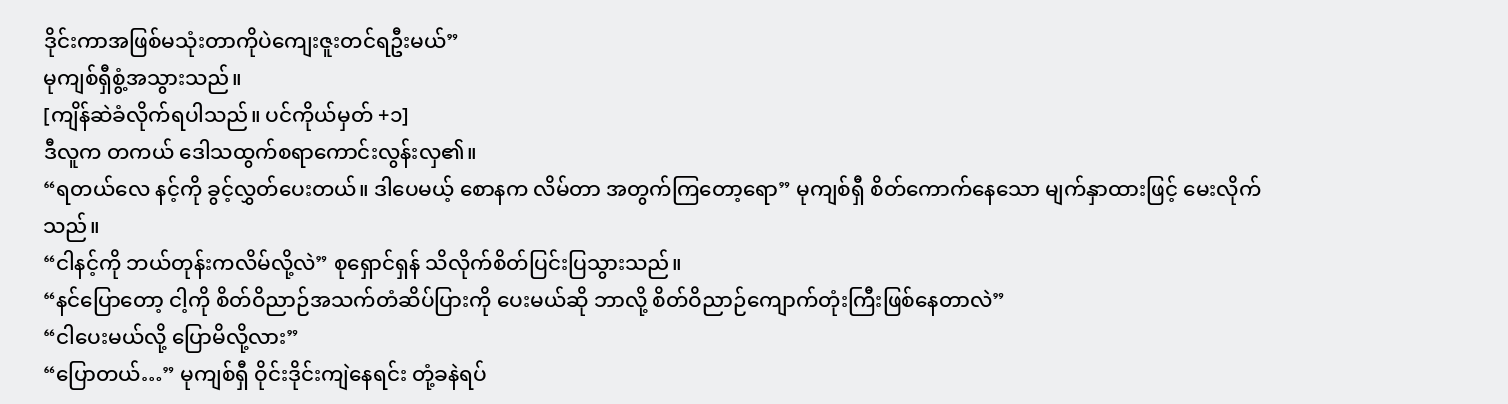ဒိုင်းကာအဖြစ်မသုံးတာကိုပဲကျေးဇူးတင်ရဦးမယ်”
မုကျစ်ရှီစွံ့အသွားသည်။
[ကျိန်ဆဲခံလိုက်ရပါသည်။ ပင်ကိုယ်မှတ် +၁]
ဒီလူက တကယ် ဒေါသထွက်စရာကောင်းလွန်းလှ၏။
“ရတယ်လေ နင့်ကို ခွင့်လွှတ်ပေးတယ်။ ဒါပေမယ့် စောနက လိမ်တာ အတွက်ကြတော့ရော” မုကျစ်ရှီ စိတ်ကောက်နေသော မျက်နှာထားဖြင့် မေးလိုက်သည်။
“ငါနင့်ကို ဘယ်တုန်းကလိမ်လို့လဲ” စုရှောင်ရှန် သိလိုက်စိတ်ပြင်းပြသွားသည်။
“နင်ပြောတော့ ငါ့ကို စိတ်ဝိညာဉ်အသက်တံဆိပ်ပြားကို ပေးမယ်ဆို ဘာလို့ စိတ်ဝိညာဉ်ကျောက်တုံးကြီးဖြစ်နေတာလဲ”
“ငါပေးမယ်လို့ ပြောမိလို့လား”
“ပြောတယ်…” မုကျစ်ရှီ ဝိုင်းဒိုင်းကျဲနေရင်း တုံ့ခနဲရပ်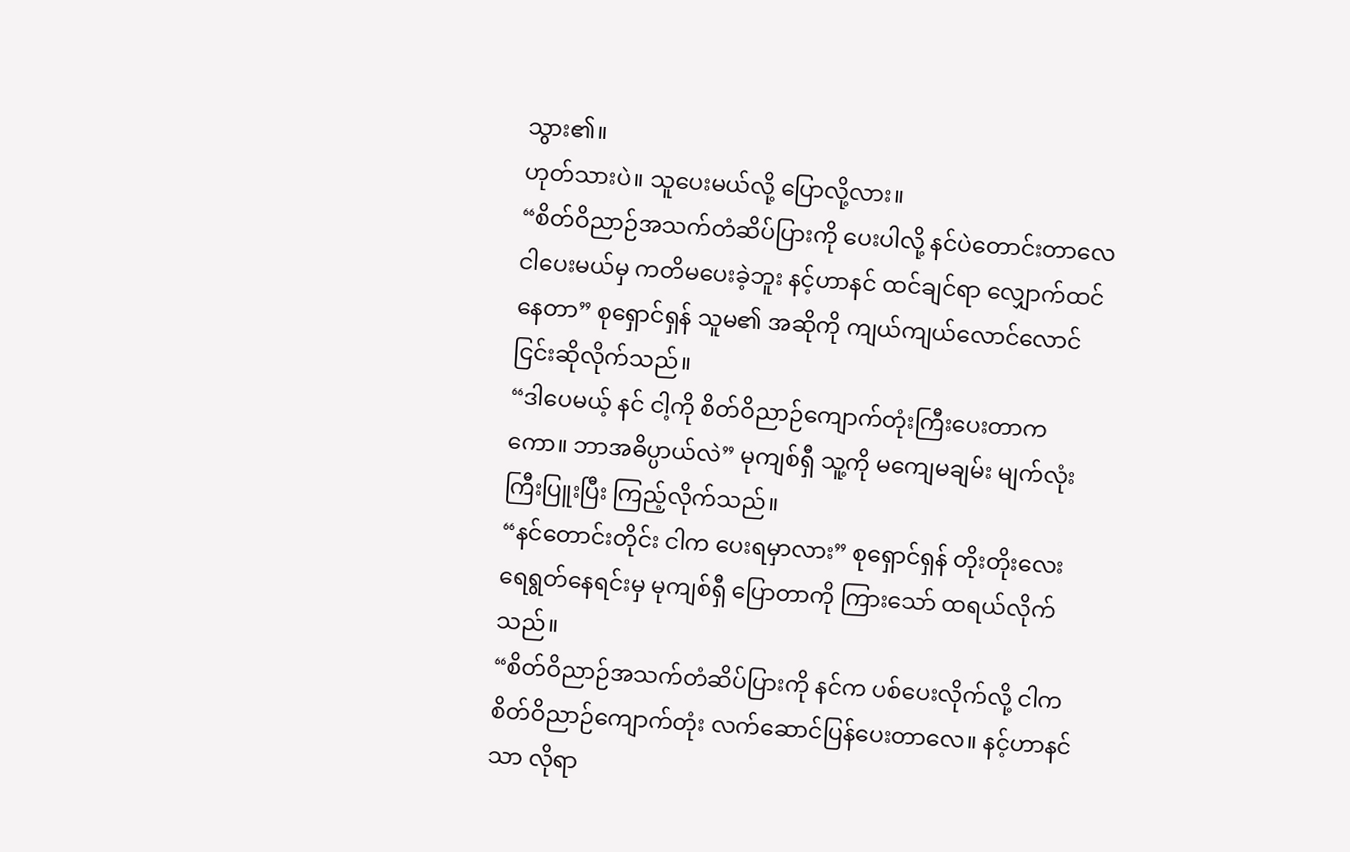သွား၏။
ဟုတ်သားပဲ။ သူပေးမယ်လို့ ပြောလို့လား။
“စိတ်ဝိညာဉ်အသက်တံဆိပ်ပြားကို ပေးပါလို့ နင်ပဲတောင်းတာလေ ငါပေးမယ်မှ ကတိမပေးခဲ့ဘူး နင့်ဟာနင် ထင်ချင်ရာ လျှောက်ထင်နေတာ” စုရှောင်ရှန် သူမ၏ အဆိုကို ကျယ်ကျယ်လောင်လောင် ငြင်းဆိုလိုက်သည်။
“ဒါပေမယ့် နင် ငါ့ကို စိတ်ဝိညာဉ်ကျောက်တုံးကြီးပေးတာကကော။ ဘာအဓိပ္ပာယ်လဲ” မုကျစ်ရှီ သူ့ကို မကျေမချမ်း မျက်လုံးကြီးပြူးပြီး ကြည့်လိုက်သည်။
“နင်တောင်းတိုင်း ငါက ပေးရမှာလား” စုရှောင်ရှန် တိုးတိုးလေး ရေရွတ်နေရင်းမှ မုကျစ်ရှီ ပြောတာကို ကြားသော် ထရယ်လိုက်သည်။
“စိတ်ဝိညာဉ်အသက်တံဆိပ်ပြားကို နင်က ပစ်ပေးလိုက်လို့ ငါက စိတ်ဝိညာဉ်ကျောက်တုံး လက်ဆောင်ပြန်ပေးတာလေ။ နင့်ဟာနင်သာ လိုရာ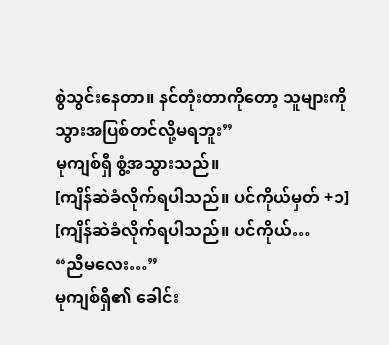စွဲသွင်းနေတာ။ နင်တုံးတာကိုတော့ သူများကို သွားအပြစ်တင်လို့မရဘူး”
မုကျစ်ရှီ စွံ့အသွားသည်။
[ကျိန်ဆဲခံလိုက်ရပါသည်။ ပင်ကိုယ်မှတ် +၁]
[ကျိန်ဆဲခံလိုက်ရပါသည်။ ပင်ကိုယ်…
“ညီမလေး…”
မုကျစ်ရှီ၏ ခေါင်း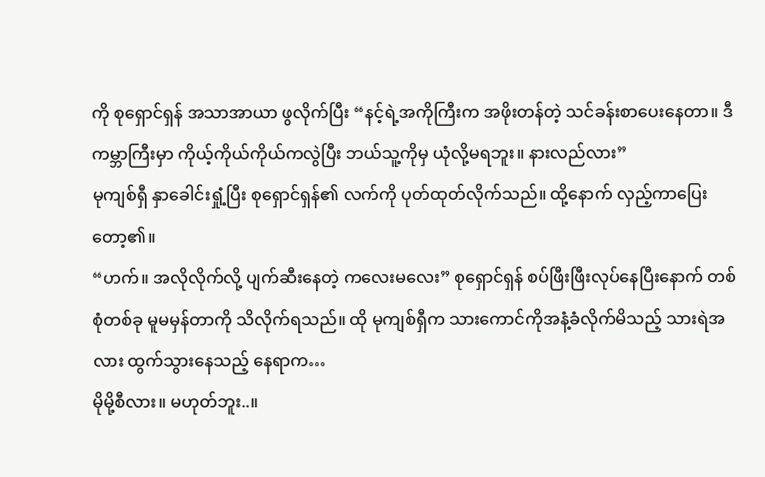ကို စုရှောင်ရှန် အသာအာယာ ဖွလိုက်ပြီး “နင့်ရဲ့အကိုကြီးက အဖိုးတန်တဲ့ သင်ခန်းစာပေးနေတာ။ ဒီကမ္ဘာကြီးမှာ ကိုယ့်ကိုယ်ကိုယ်ကလွဲပြီး ဘယ်သူ့ကိုမှ ယုံလို့မရဘူး။ နားလည်လား”
မုကျစ်ရှီ နှာခေါင်းရှုံ့ပြီး စုရှောင်ရှန်၏ လက်ကို ပုတ်ထုတ်လိုက်သည်။ ထို့နောက် လှည့်ကာပြေးတော့၏။
“ဟက်။ အလိုလိုက်လို့ ပျက်ဆီးနေတဲ့ ကလေးမလေး” စုရှောင်ရှန် စပ်ဖြီးဖြီးလုပ်နေပြီးနောက် တစ်စုံတစ်ခု မူမမှန်တာကို သိလိုက်ရသည်။ ထို မုကျစ်ရှီက သားကောင်ကိုအနံ့ခံလိုက်မိသည့် သားရဲအလား ထွက်သွားနေသည့် နေရာက…
မိုမို့စီလား။ မဟုတ်ဘူး..။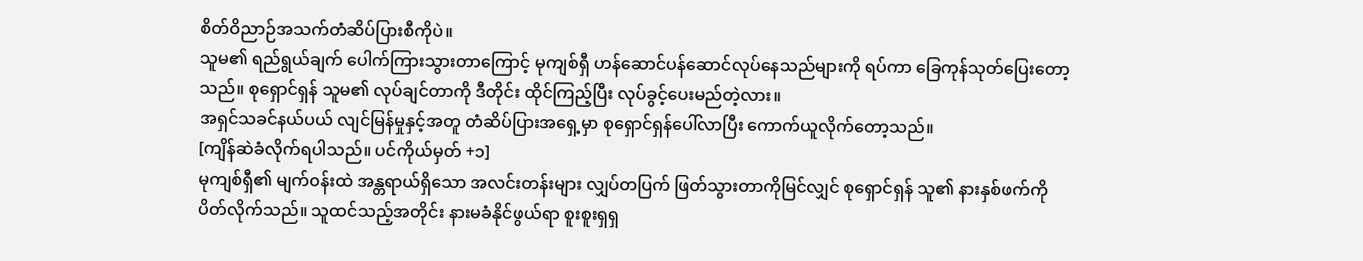စိတ်ဝိညာဉ်အသက်တံဆိပ်ပြားစီကိုပဲ။
သူမ၏ ရည်ရွယ်ချက် ပေါက်ကြားသွားတာကြောင့် မုကျစ်ရှီ ဟန်ဆောင်ပန်ဆောင်လုပ်နေသည်များကို ရပ်ကာ ခြေကုန်သုတ်ပြေးတော့သည်။ စုရှောင်ရှန် သူမ၏ လုပ်ချင်တာကို ဒီတိုင်း ထိုင်ကြည့်ပြီး လုပ်ခွင့်ပေးမည်တဲ့လား။
အရှင်သခင်နယ်ပယ် လျင်မြန်မှုနှင့်အတူ တံဆိပ်ပြားအရှေ့မှာ စုရှောင်ရှန်ပေါ်လာပြီး ကောက်ယူလိုက်တော့သည်။
[ကျိန်ဆဲခံလိုက်ရပါသည်။ ပင်ကိုယ်မှတ် +၁]
မုကျစ်ရှီ၏ မျက်၀န်းထဲ အန္တရာယ်ရှိသော အလင်းတန်းများ လျှပ်တပြက် ဖြတ်သွားတာကိုမြင်လျှင် စုရှောင်ရှန် သူ၏ နားနှစ်ဖက်ကို ပိတ်လိုက်သည်။ သူထင်သည့်အတိုင်း နားမခံနိုင်ဖွယ်ရာ စူးစူးရှရှ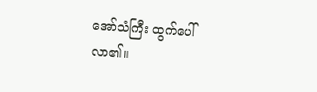အော်သံကြီး ထွက်ပေါ်လာ၏။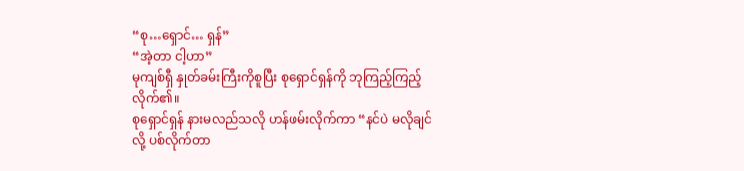“စု…ရှောင်… ရှန်”
“အဲ့တာ ငါ့ဟာ”
မုကျစ်ရှီ နှုတ်ခမ်းကြီးကိုစူပြီး စုရှောင်ရှန်ကို ဘုကြည့်ကြည့်လိုက်၏။
စုရှောင်ရှန် နားမလည်သလို ဟန်ဖမ်းလိုက်ကာ “နင်ပဲ မလိုချင်လို့ ပစ်လိုက်တာ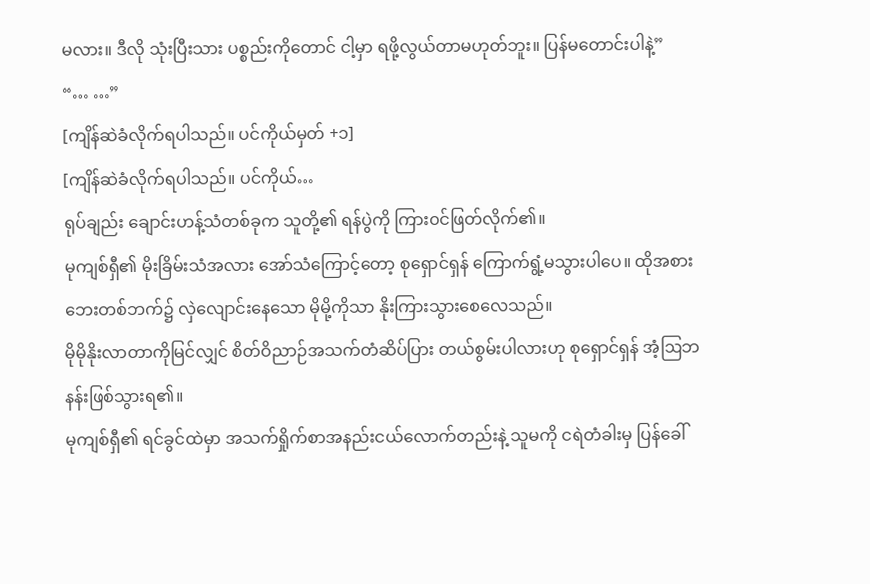မလား။ ဒီလို သုံးပြီးသား ပစ္စည်းကိုတောင် ငါ့မှာ ရဖို့လွယ်တာမဟုတ်ဘူး။ ပြန်မတောင်းပါနဲ့”
“… …”
[ကျိန်ဆဲခံလိုက်ရပါသည်။ ပင်ကိုယ်မှတ် +၁]
[ကျိန်ဆဲခံလိုက်ရပါသည်။ ပင်ကိုယ်…
ရုပ်ချည်း ချောင်းဟန့်သံတစ်ခုက သူတို့၏ ရန်ပွဲကို ကြား၀င်ဖြတ်လိုက်၏။
မုကျစ်ရှီ၏ မိုးခြိမ်းသံအလား အော်သံကြောင့်တော့ စုရှောင်ရှန် ကြောက်ရွံ့မသွားပါပေ။ ထိုအစား ဘေးတစ်ဘက်၌ လှဲလျောင်းနေသော မိုမို့ကိုသာ နိုးကြားသွားစေလေသည်။
မိုမိုနိုးလာတာကိုမြင်လျှင် စိတ်ဝိညာဉ်အသက်တံဆိပ်ပြား တယ်စွမ်းပါလားဟု စုရှောင်ရှန် အံ့ဩဘနန်းဖြစ်သွားရ၏။
မုကျစ်ရှီ၏ ရင်ခွင်ထဲမှာ အသက်ရှိုက်စာအနည်းငယ်လောက်တည်းနဲ့ သူမကို ငရဲတံခါးမှ ပြန်ခေါ်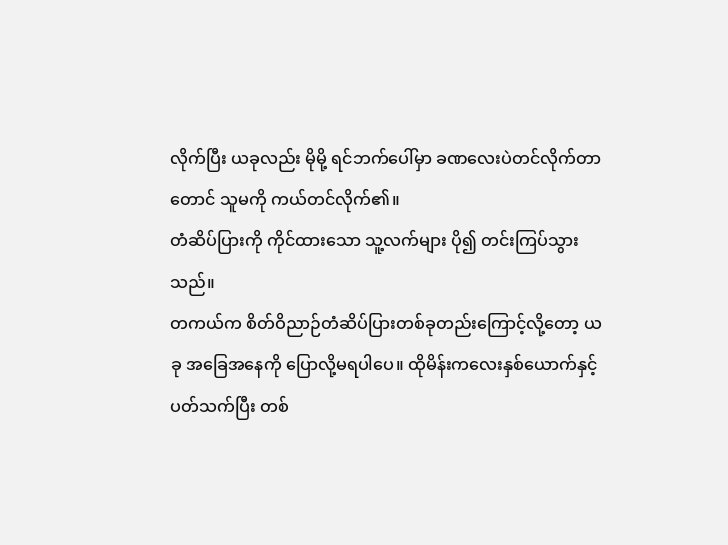လိုက်ပြီး ယခုလည်း မိုမို့ ရင်ဘက်ပေါ်မှာ ခဏလေးပဲတင်လိုက်တာတောင် သူမကို ကယ်တင်လိုက်၏။
တံဆိပ်ပြားကို ကိုင်ထားသော သူ့လက်များ ပို၍ တင်းကြပ်သွားသည်။
တကယ်က စိတ်ဝိညာဉ်တံဆိပ်ပြားတစ်ခုတည်းကြောင့်လို့တော့ ယခု အခြေအနေကို ပြောလို့မရပါပေ။ ထိုမိန်းကလေးနှစ်ယောက်နှင့် ပတ်သက်ပြီး တစ်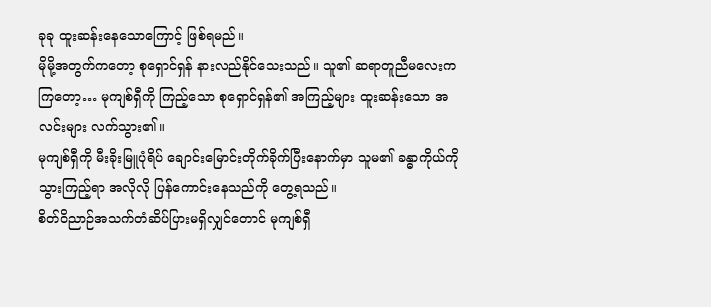ခုခု ထူးဆန်းနေသောကြောင့် ဖြစ်ရမည်။
မိုမို့အတွက်ကတော့ စုရှောင်ရှန် နားလည်နိုင်သေးသည်။ သူ၏ ဆရာတူညီမလေးကကြတော့… မုကျစ်ရှီကို ကြည့်သော စုရှောင်ရှန်၏ အကြည့်များ ထူးဆန်းသော အလင်းများ လက်သွား၏။
မုကျစ်ရှီကို မီးခိုးမြူပုံရိပ် ချောင်းမြောင်းတိုက်ခိုက်ပြီးနောက်မှာ သူမ၏ ခန္ဓာကိုယ်ကို သွားကြည့်ရာ အလိုလို ပြန်ကောင်းနေသည်ကို တွေ့ရသည်။
စိတ်ဝိညာဉ်အသက်တံဆိပ်ပြားမရှိလျှင်တောင် မုကျစ်ရှီ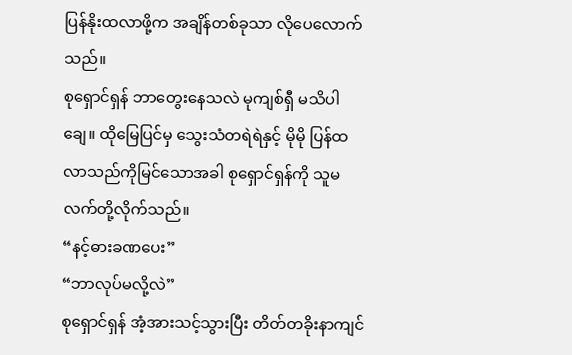ပြန်နိုးထလာဖို့က အချိန်တစ်ခုသာ လိုပေလောက်သည်။
စုရှောင်ရှန် ဘာတွေးနေသလဲ မုကျစ်ရှီ မသိပါချေ။ ထိုမြေပြင်မှ သွေးသံတရဲရဲနှင့် မိုမို ပြန်ထလာသည်ကိုမြင်သောအခါ စုရှောင်ရှန်ကို သူမ လက်တို့လိုက်သည်။
“နင့်ဓားခဏပေး”
“ဘာလုပ်မလို့လဲ”
စုရှောင်ရှန် အံ့အားသင့်သွားပြီး တိတ်တခိုးနာကျင်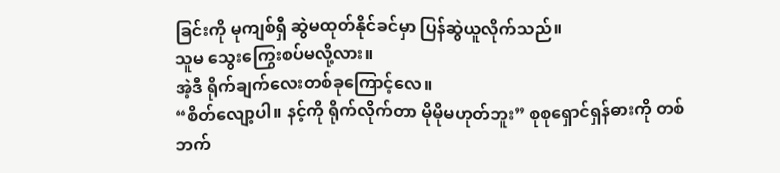ခြင်းကို မုကျစ်ရှီ ဆွဲမထုတ်နိုင်ခင်မှာ ပြန်ဆွဲယူလိုက်သည်။
သူမ သွေးကြွေးစပ်မလို့လား။
အဲ့ဒီ ရိုက်ချက်လေးတစ်ခုကြောင့်လေ။
“စိတ်လျော့ပါ။ နင့်ကို ရိုက်လိုက်တာ မိုမိုမဟုတ်ဘူး” စုစုရှောင်ရှန်ဓားကို တစ်ဘက်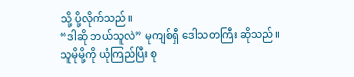သို့ ပို့လိုက်သည်။
“ဒါဆို ဘယ်သူလဲ” မုကျစ်ရှီ ဒေါသတကြီး ဆိုသည်။
သူမိုမို့ကို ယုံကြည်ပြီး စု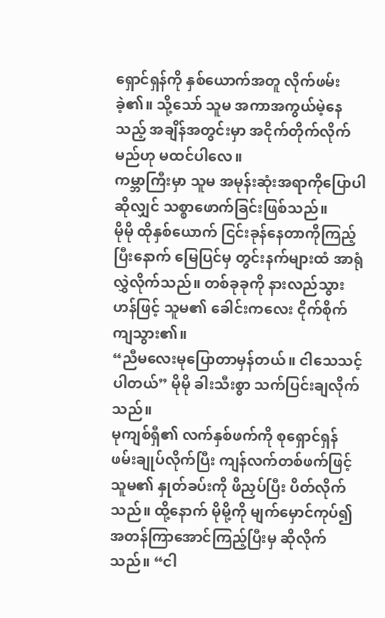ရှောင်ရှန်ကို နှစ်ယောက်အတူ လိုက်ဖမ်းခဲ့၏။ သို့သော် သူမ အကာအကွယ်မဲ့နေသည့် အချိန်အတွင်းမှာ အငိုက်တိုက်လိုက်မည်ဟု မထင်ပါလေ။
ကမ္ဘာကြီးမှာ သူမ အမုန်းဆုံးအရာကိုပြောပါဆိုလျှင် သစ္စာဖောက်ခြင်းဖြစ်သည်။
မိုမို ထိုနှစ်ယောက် ငြင်းခုန်နေတာကိုကြည့်ပြီးနောက် မြေပြင်မှ တွင်းနက်များထံ အာရုံလွှဲလိုက်သည်။ တစ်ခုခုကို နားလည်သွားဟန်ဖြင့် သူမ၏ ခေါင်းကလေး ငိုက်စိုက်ကျသွား၏။
“ညီမလေးမုပြောတာမှန်တယ်။ ငါသေသင့်ပါတယ်” မိုမို ခါးသီးစွာ သက်ပြင်းချလိုက်သည်။
မုကျစ်ရှီ၏ လက်နှစ်ဖက်ကို စုရှောင်ရှန် ဖမ်းချုပ်လိုက်ပြီး ကျန်လက်တစ်ဖက်ဖြင့် သူမ၏ နှုတ်ခပ်းကို ဖိညှပ်ပြီး ပိတ်လိုက်သည်။ ထို့နောက် မိုမို့ကို မျက်မှောင်ကုပ်၍ အတန်ကြာအောင်ကြည့်ပြီးမှ ဆိုလိုက်သည်။ “ငါ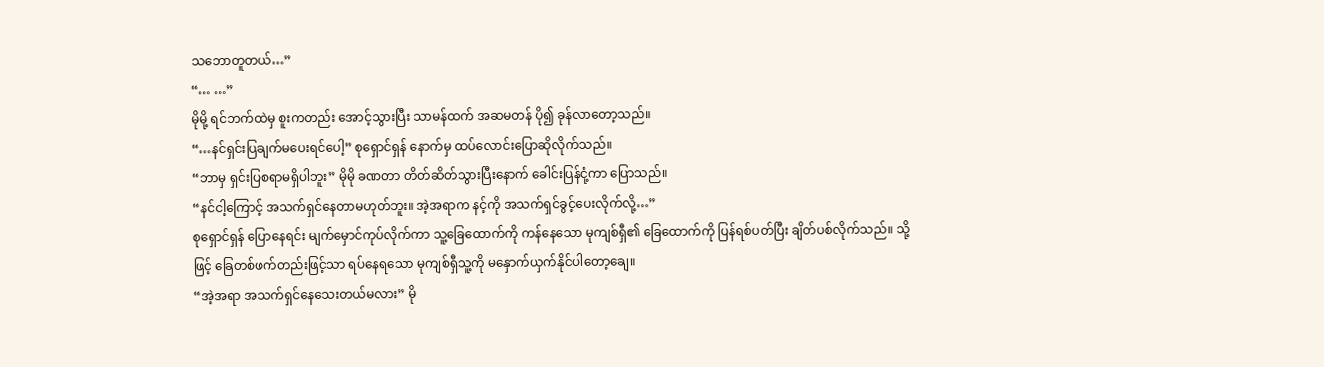သဘောတူတယ်…”
“… …”
မိုမို့ ရင်ဘက်ထဲမှ စူးကတည်း အောင့်သွားပြီး သာမန်ထက် အဆမတန် ပို၍ ခုန်လာတော့သည်။
“…နင်ရှင်းပြချက်မပေးရင်ပေါ့” စုရှောင်ရှန် နောက်မှ ထပ်လောင်းပြောဆိုလိုက်သည်။
“ဘာမှ ရှင်းပြစရာမရှိပါဘူး” မိုမို ခဏတာ တိတ်ဆိတ်သွားပြီးနောက် ခေါင်းပြန်ငုံ့ကာ ပြောသည်။
“နင်ငါ့ကြောင့် အသက်ရှင်နေတာမဟုတ်ဘူး။ အဲ့အရာက နင့်ကို အသက်ရှင်ခွင့်ပေးလိုက်လို့…”
စုရှောင်ရှန် ပြောနေရင်း မျက်မှောင်ကုပ်လိုက်ကာ သူ့ခြေထောက်ကို ကန်နေသော မုကျစ်ရှီ၏ ခြေထောက်ကို ပြန်ရစ်ပတ်ပြီး ချိတ်ပစ်လိုက်သည်။ သို့ဖြင့် ခြေတစ်ဖက်တည်းဖြင့်သာ ရပ်နေရသော မုကျစ်ရှီသူ့ကို မနှောက်ယှက်နိုင်ပါတော့ချေ။
“အဲ့အရာ အသက်ရှင်နေသေးတယ်မလား” မို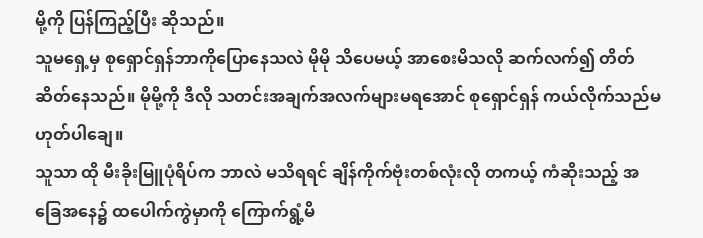မို့ကို ပြန်ကြည့်ပြီး ဆိုသည်။
သူမရှေ့မှ စုရှောင်ရှန်ဘာကိုပြောနေသလဲ မိုမို သိပေမယ့် အာစေးမိသလို ဆက်လက်၍ တိတ်ဆိတ်နေသည်။ မိုမို့ကို ဒီလို သတင်းအချက်အလက်များမရအောင် စုရှောင်ရှန် ကယ်လိုက်သည်မဟုတ်ပါချေ။
သူသာ ထို မီးခိုးမြူပုံရိပ်က ဘာလဲ မသိရရင် ချိန်ကိုက်ဗုံးတစ်လုံးလို တကယ့် ကံဆိုးသည့် အခြေအနေ၌ ထပေါက်ကွဲမှာကို ကြောက်ရွံ့မိ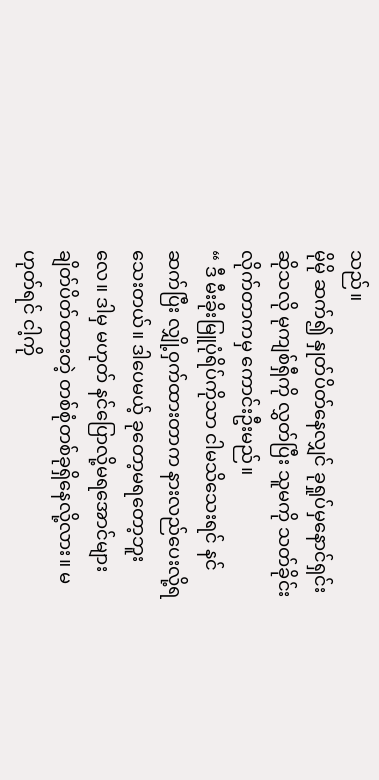သည်။
မိုမို ဆက်၍ နှုတ်ပိတ်နေလျှင် ခုရှုပ်မှနောင်ရှင်းဆိုသလို မုကျစ်ရှီကို လွှတ်ပြီး သူမကို သတ်ခိုင်းလိုက်တာကမှ ကောင်းဦးမည်။
“ ဒီ မီးခိုးမြူပုံရိပ်ကိုသာ ငါမသိသေးရင် နင်ဆက်ပြီး လျှို့ဝှက်ထားတာက နားလည်ပေးလို့ရသေးတယ်။ ဒါပေမယ့် ခုတော့မရတော့ဘူးလေ။ ဒါမှ မဟုတ် နင်ပြောလို့မရအောင်များ ချိတ်ပိတ်ထားတဲ့ တစ်စုံတစ်ခုရှိနေလို့လား။ မဟုတ်ရင် ငါ့ကို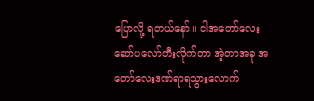ပြောလို့ ရတယ်နော်။ ငါအတော်လေး ဆော်ပလော်တီးလိုက်တာ အဲ့တာအခု အတော်လေးဒဏ်ရာရသွားလောက်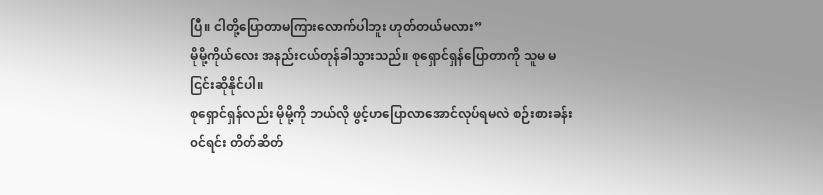ပြီ။ ငါတို့ပြောတာမကြားလောက်ပါဘူး ဟုတ်တယ်မလား”
မိုမို့ကိုယ်လေး အနည်းငယ်တုန်ခါသွားသည်။ စုရှောင်ရှန်ပြောတာကို သူမ မငြင်းဆိုနိုင်ပါ။
စုရှောင်ရှန်လည်း မိုမို့ကို ဘယ်လို ဖွင့်ဟပြောလာအောင်လုပ်ရမလဲ စဉ်းစားခန်း၀င်ရင်း တိတ်ဆိတ်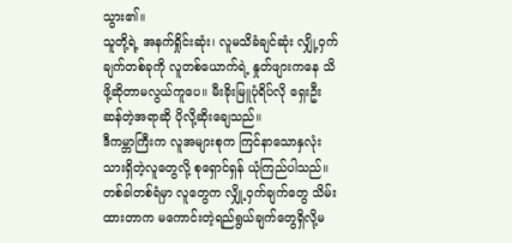သွား၏။
သူတို့ရဲ့ အနက်ရှိုင်းဆုံး၊ လူမသိခံချင်ဆုံး လျှို့ဝှက်ချက်တစ်ခုကို လူတစ်ယောက်ရဲ့ နှုတ်ဖျားကနေ သိဖို့ဆိုတာမလွယ်ကူပေ။ မီးခိုးမြူပုံရိပ်လို ရှေးဦးဆန်တဲ့အရာဆို ပိုလို့ဆိုးချေသည်။
ဒီကမ္ဘာကြီးက လူအများစုက ကြင်နာသောနှလုံးသားရှိတဲ့လူတွေလို့ စုရှောင်ရှန် ယုံကြည်ပါသည်။ တစ်ခါတစ်ရံမှာ လူတွေက လျှို့ဝှက်ချက်တွေ သိမ်းထားတာက မကောင်းတဲ့ရည်ရွယ်ချက်တွေရှိလို့မ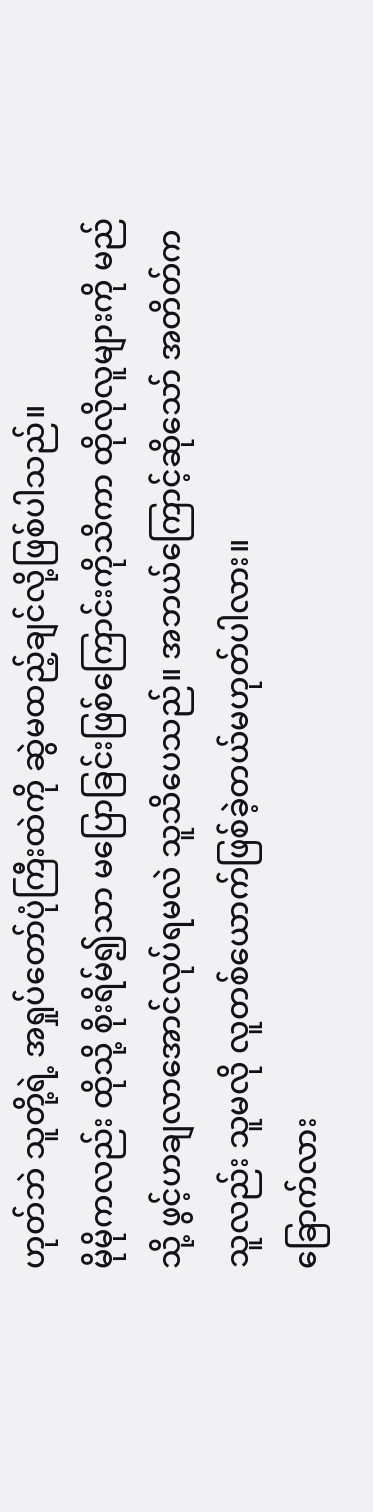ဟုတ်ဘဲ သူတို့ရဲ့ အရှုပ်တော်ပုံကြီးထဲကို ဆွဲမထည့်ချင်လို့ဖြစ်ပါသည်။
မိုမိုကလည်း ထိုသို့ စိုးရိမ်၍သာ မပြောခြင်းဖြစ်ကြောင်းကိုသိကာ ထိုလိုလူများကို မည်သို့ ဖွင့်ဟချလာအောင်လုပ်ရမလဲ သူသိပေသည်။ အဘယ်ကြောင့်ဆိုသော် အတိတ်ကသူလည်း သူမလို လူတစ်ယောက်ဖြစ်ခဲ့တယ်မဟုတ်ပါလား။
ခြောက်လား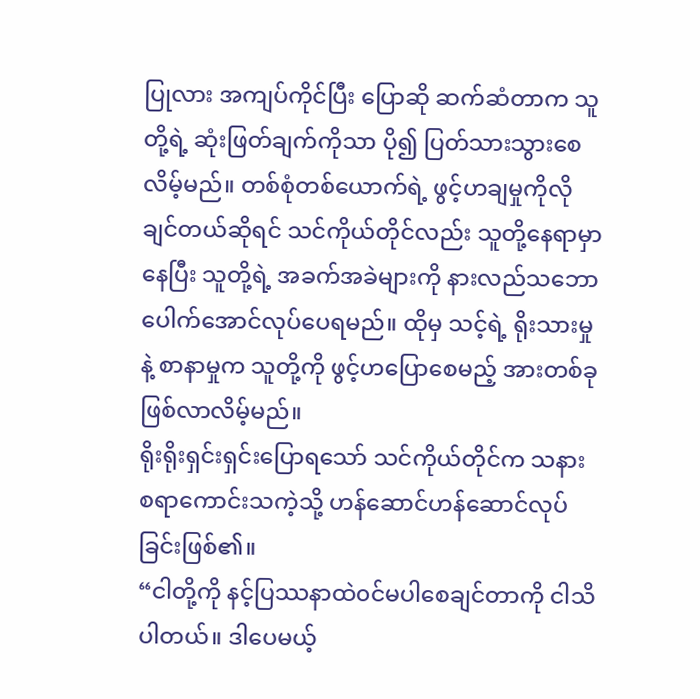ပြုလား အကျပ်ကိုင်ပြီး ပြောဆို ဆက်ဆံတာက သူတို့ရဲ့ ဆုံးဖြတ်ချက်ကိုသာ ပို၍ ပြတ်သားသွားစေလိမ့်မည်။ တစ်စုံတစ်ယောက်ရဲ့ ဖွင့်ဟချမှုကိုလိုချင်တယ်ဆိုရင် သင်ကိုယ်တိုင်လည်း သူတို့နေရာမှာနေပြီး သူတို့ရဲ့ အခက်အခဲများကို နားလည်သဘောပေါက်အောင်လုပ်ပေရမည်။ ထိုမှ သင့်ရဲ့ ရိုးသားမှုနဲ့ စာနာမှုက သူတို့ကို ဖွင့်ဟပြောစေမည့် အားတစ်ခုဖြစ်လာလိမ့်မည်။
ရိုးရိုးရှင်းရှင်းပြောရသော် သင်ကိုယ်တိုင်က သနားစရာကောင်းသကဲ့သို့ ဟန်ဆောင်ဟန်ဆောင်လုပ်ခြင်းဖြစ်၏။
“ငါတို့ကို နင့်ပြဿနာထဲ၀င်မပါစေချင်တာကို ငါသိပါတယ်။ ဒါပေမယ့်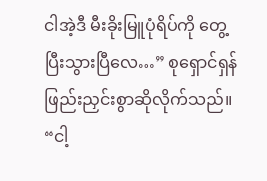ငါအဲ့ဒီ မီးခိုးမြူပုံရိပ်ကို တွေ့ပြီးသွားပြီလေ…” စုရှောင်ရှန် ဖြည်းညှင်းစွာဆိုလိုက်သည်။
“ငါ့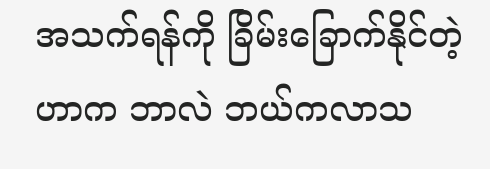အသက်ရန်ကို ခြိမ်းခြောက်နိုင်တဲ့ဟာက ဘာလဲ ဘယ်ကလာသ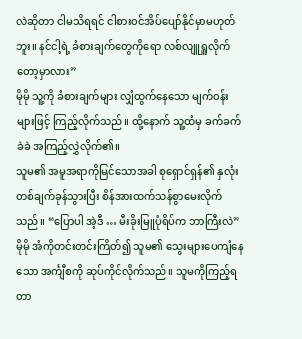လဲဆိုတာ ငါမသိရရင် ငါစား၀င်အိပ်ပျော်နိုင်မှာမဟုတ်ဘူး။ နင်ငါ့ရဲ့ ခံစားချက်တွေကိုရော လစ်လျူရှူလိုက်တော့မှာလား”
မိုမို သူ့ကို ခံစားချက်များ လျှံထွက်နေသော မျက်၀န်းများဖြင့် ကြည့်လိုက်သည်။ ထို့နောက် သူ့ထံမှ ခက်ခက်ခဲခဲ အကြည့်လွှဲလိုက်၏။
သူမ၏ အမူအရာကိုမြင်သောအခါ စုရှောင်ရှန်၏ နှလုံးတစ်ချက်ခုန်သွားပြီး စိန်အားထက်သန်စွာမေးလိုက်သည်။ “ပြောပါ အဲ့ဒီ … မီးခိုးမြူပုံရိပ်က ဘာကြီးလဲ”
မိုမို အံကိုတင်းတင်းကြိတ်၍ သူမ၏ သွေးများပေကျံနေသော အင်္ကျီစကို ဆုပ်ကိုင်လိုက်သည်။ သူမကိုကြည့်ရတာ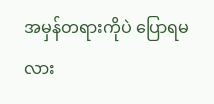အမှန်တရားကိုပဲ ပြောရမလား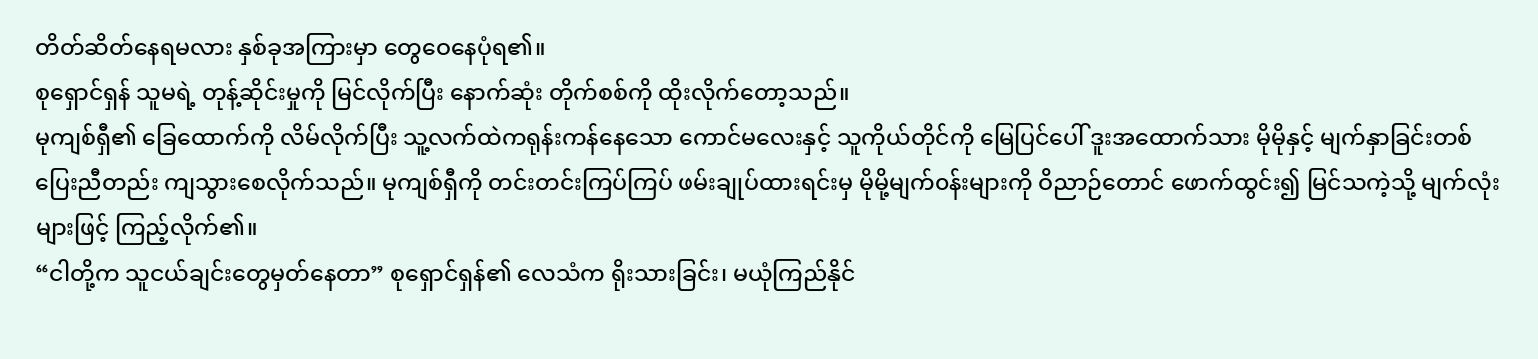တိတ်ဆိတ်နေရမလား နှစ်ခုအကြားမှာ တွေဝေနေပုံရ၏။
စုရှောင်ရှန် သူမရဲ့ တုန့်ဆိုင်းမှုကို မြင်လိုက်ပြီး နောက်ဆုံး တိုက်စစ်ကို ထိုးလိုက်တော့သည်။
မုကျစ်ရှီ၏ ခြေထောက်ကို လိမ်လိုက်ပြီး သူ့လက်ထဲကရုန်းကန်နေသော ကောင်မလေးနှင့် သူကိုယ်တိုင်ကို မြေပြင်ပေါ် ဒူးအထောက်သား မိုမိုနှင့် မျက်နှာခြင်းတစ်ပြေးညီတည်း ကျသွားစေလိုက်သည်။ မုကျစ်ရှီကို တင်းတင်းကြပ်ကြပ် ဖမ်းချုပ်ထားရင်းမှ မိုမို့မျက်၀န်းများကို ဝိညာဉ်တောင် ဖောက်ထွင်း၍ မြင်သကဲ့သို့ မျက်လုံးများဖြင့် ကြည့်လိုက်၏။
“ငါတို့က သူငယ်ချင်းတွေမှတ်နေတာ” စုရှောင်ရှန်၏ လေသံက ရိုးသားခြင်း၊ မယုံကြည်နိုင်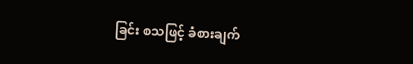ခြင်း စသဖြင့် ခံစားချက်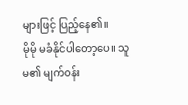များဖြင့် ပြည့်နေ၏။
မိုမို မခံနိုင်ပါတော့ပေ။ သူမ၏ မျက်၀န်း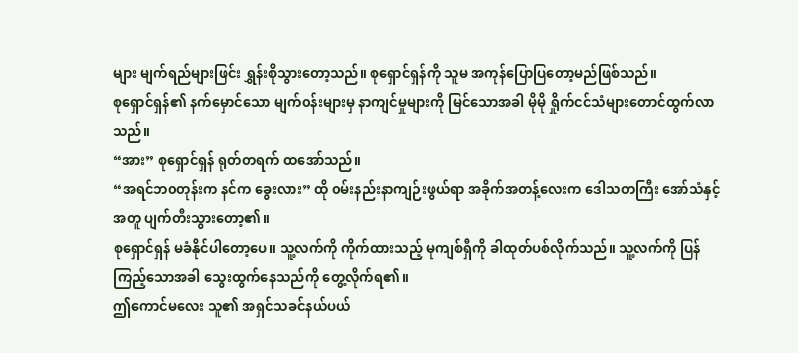များ မျက်ရည်များဖြင်း ရွှန်းစိုသွားတော့သည်။ စုရှောင်ရှန်ကို သူမ အကုန်ပြောပြတော့မည်ဖြစ်သည်။
စုရှောင်ရှန်၏ နက်မှောင်သော မျက်၀န်းများမှ နာကျင်မှုများကို မြင်သောအခါ မိုမို ရှိုက်ငင်သံများတောင်ထွက်လာသည်။
“အား” စုရှောင်ရှန် ရုတ်တရက် ထအော်သည်။
“အရင်ဘ၀တုန်းက နင်က ခွေးလား” ထို ၀မ်းနည်းနာကျဉ်းဖွယ်ရာ အခိုက်အတန့်လေးက ဒေါသတကြီး အော်သံနှင့်အတူ ပျက်တီးသွားတော့၏။
စုရှောင်ရှန် မခံနိုင်ပါတော့ပေ။ သူ့လက်ကို ကိုက်ထားသည့် မုကျစ်ရှီကို ခါထုတ်ပစ်လိုက်သည်။ သူ့လက်ကို ပြန်ကြည့်သောအခါ သွေးထွက်နေသည်ကို တွေ့လိုက်ရ၏။
ဤကောင်မလေး သူ၏ အရှင်သခင်နယ်ပယ်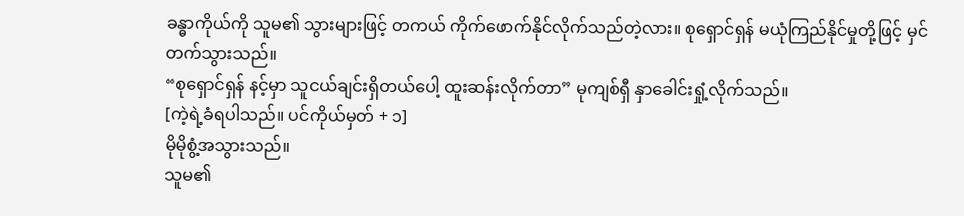ခန္ဓာကိုယ်ကို သူမ၏ သွားများဖြင့် တကယ် ကိုက်ဖောက်နိုင်လိုက်သည်တဲ့လား။ စုရှောင်ရှန် မယုံကြည်နိုင်မှုတို့ဖြင့် မှင်တက်သွားသည်။
“စုရှောင်ရှန် နင့်မှာ သူငယ်ချင်းရှိတယ်ပေါ့ ထူးဆန်းလိုက်တာ” မုကျစ်ရှီ နှာခေါင်းရှုံ့လိုက်သည်။
[ကဲ့ရဲ့ခံရပါသည်။ ပင်ကိုယ်မှတ် + ၁]
မိုမိုစွံ့အသွားသည်။
သူမ၏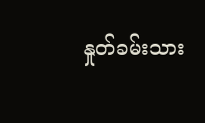နှုတ်ခမ်းသား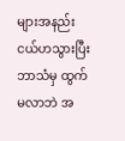များအနည်းငယ်ဟသွားပြီး ဘာသံမှ ထွက်မလာဘဲ အ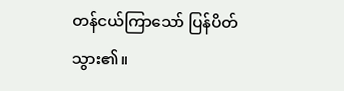တန်ငယ်ကြာသော် ပြန်ပိတ်သွား၏။